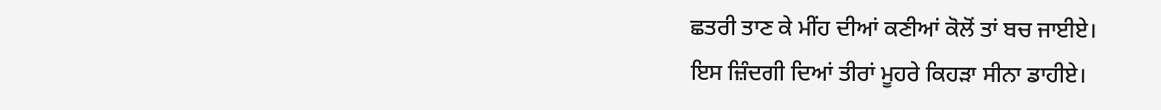ਛਤਰੀ ਤਾਣ ਕੇ ਮੀਂਹ ਦੀਆਂ ਕਣੀਆਂ ਕੋਲੋਂ ਤਾਂ ਬਚ ਜਾਈਏ।
ਇਸ ਜ਼ਿੰਦਗੀ ਦਿਆਂ ਤੀਰਾਂ ਮੂਹਰੇ ਕਿਹੜਾ ਸੀਨਾ ਡਾਹੀਏ।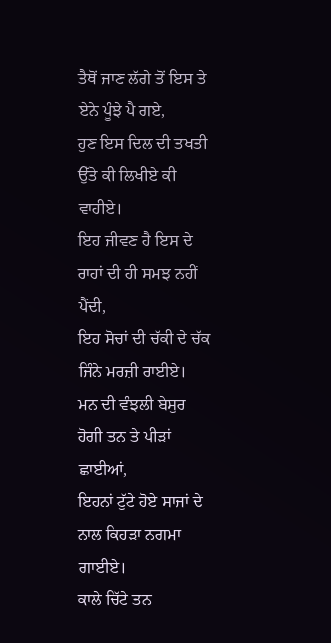ਤੈਥੋਂ ਜਾਣ ਲੱਗੇ ਤੋਂ ਇਸ ਤੇ ਏਨੇ ਪੂੰਝੇ ਪੈ ਗਏ,
ਹੁਣ ਇਸ ਦਿਲ ਦੀ ਤਖਤੀ ਉੱਤੇ ਕੀ ਲਿਖੀਏ ਕੀ ਵਾਹੀਏ।
ਇਹ ਜੀਵਣ ਹੈ ਇਸ ਦੇ ਰਾਹਾਂ ਦੀ ਹੀ ਸਮਝ ਨਹੀਂ ਪੈਂਦੀ,
ਇਹ ਸੋਚਾਂ ਦੀ ਚੱਕੀ ਦੇ ਚੱਕ ਜਿੰਨੇ ਮਰਜ਼ੀ ਰਾਈਏ।
ਮਨ ਦੀ ਵੰਝਲੀ ਬੇਸੁਰ ਹੋਗੀ ਤਨ ਤੇ ਪੀੜਾਂ ਛਾਈਆਂ,
ਇਹਨਾਂ ਟੁੱਟੇ ਹੋਏ ਸਾਜਾਂ ਦੇ ਨਾਲ ਕਿਹੜਾ ਨਗਮਾ ਗਾਈਏ।
ਕਾਲੇ ਚਿੱਟੇ ਤਨ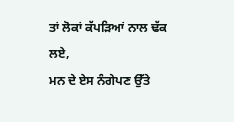ਤਾਂ ਲੋਕਾਂ ਕੱਪੜਿਆਂ ਨਾਲ ਢੱਕ ਲਏ,
ਮਨ ਦੇ ਏਸ ਨੰਗੇਪਣ ਉੱਤੇ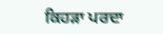ਕਿਹੜਾ ਪਰਦਾ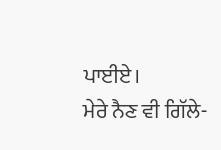ਪਾਈਏ।
ਮੇਰੇ ਨੈਣ ਵੀ ਗਿੱਲੇ-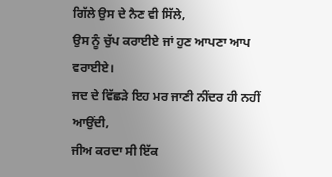ਗਿੱਲੇ ਉਸ ਦੇ ਨੈਣ ਵੀ ਸਿੱਲੇ,
ਉਸ ਨੂੰ ਚੁੱਪ ਕਰਾਈਏ ਜਾਂ ਹੁਣ ਆਪਣਾ ਆਪ ਵਰਾਈਏ।
ਜਦ ਦੇ ਵਿੱਛੜੇ ਇਹ ਮਰ ਜਾਣੀ ਨੀਂਦਰ ਹੀ ਨਹੀਂ ਆਉਂਦੀ,
ਜੀਅ ਕਰਦਾ ਸੀ ਇੱਕ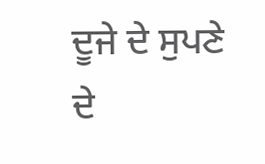ਦੂਜੇ ਦੇ ਸੁਪਣੇ ਦੇ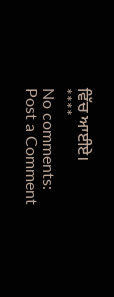ਵਿੱਚ ਆਈਏ।
****
No comments:
Post a Comment